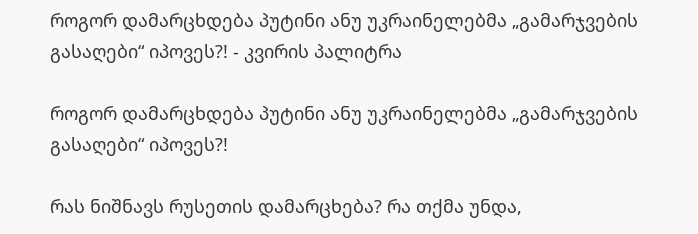როგორ დამარცხდება პუტინი ანუ უკრაინელებმა „გამარჯვების გასაღები“ იპოვეს?! - კვირის პალიტრა

როგორ დამარცხდება პუტინი ანუ უკრაინელებმა „გამარჯვების გასაღები“ იპოვეს?!

რას ნიშნავს რუსეთის დამარცხება? რა თქმა უნდა,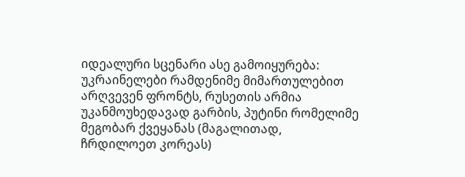იდეალური სცენარი ასე გამოიყურება: უკრაინელები რამდენიმე მიმართულებით არღვევენ ფრონტს, რუსეთის არმია უკანმოუხედავად გარბის, პუტინი რომელიმე მეგობარ ქვეყანას (მაგალითად, ჩრდილოეთ კორეას)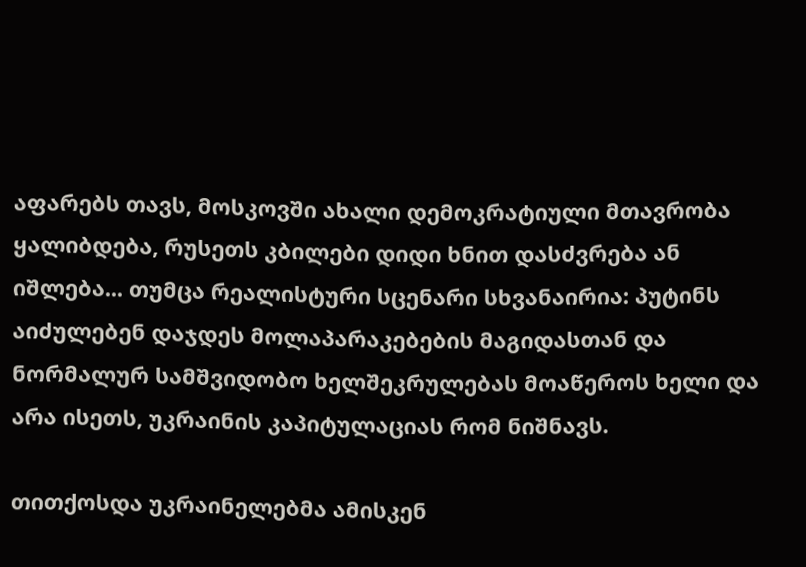აფარებს თავს, მოსკოვში ახალი დემოკრატიული მთავრობა ყალიბდება, რუსეთს კბილები დიდი ხნით დასძვრება ან იშლება... თუმცა რეალისტური სცენარი სხვანაირია: პუტინს აიძულებენ დაჯდეს მოლაპარაკებების მაგიდასთან და ნორმალურ სამშვიდობო ხელშეკრულებას მოაწეროს ხელი და არა ისეთს, უკრაინის კაპიტულაციას რომ ნიშნავს.

თითქოსდა უკრაინელებმა ამისკენ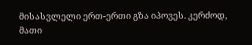მისასვლელი ერთ-ერთი გზა იპოვეს. კერძოდ, მათი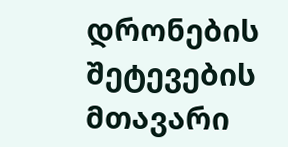დრონების შეტევების მთავარი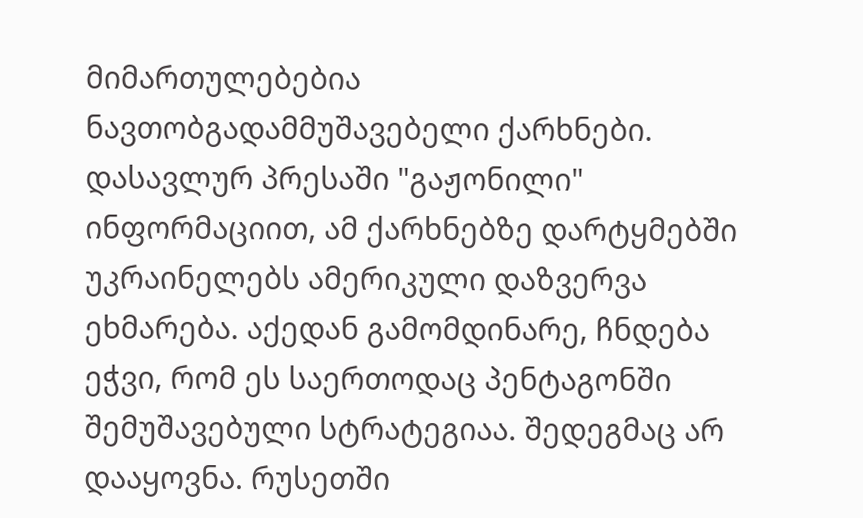მიმართულებებია ნავთობგადამმუშავებელი ქარხნები. დასავლურ პრესაში "გაჟონილი" ინფორმაციით, ამ ქარხნებზე დარტყმებში უკრაინელებს ამერიკული დაზვერვა ეხმარება. აქედან გამომდინარე, ჩნდება ეჭვი, რომ ეს საერთოდაც პენტაგონში შემუშავებული სტრატეგიაა. შედეგმაც არ დააყოვნა. რუსეთში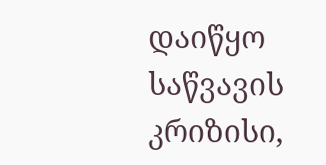დაიწყო საწვავის კრიზისი,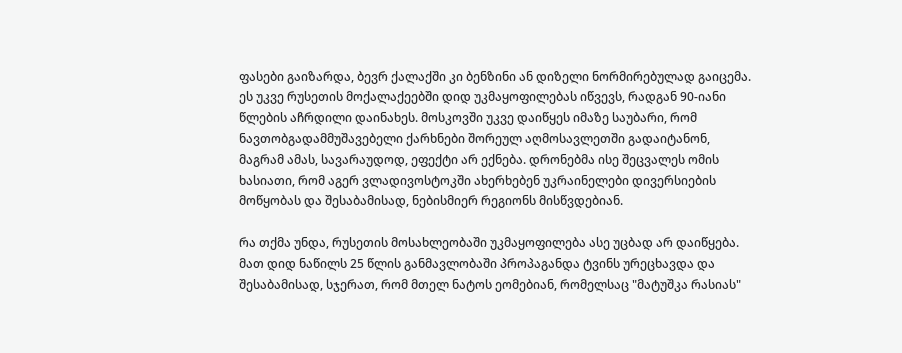ფასები გაიზარდა, ბევრ ქალაქში კი ბენზინი ან დიზელი ნორმირებულად გაიცემა. ეს უკვე რუსეთის მოქალაქეებში დიდ უკმაყოფილებას იწვევს, რადგან 90-იანი წლების აჩრდილი დაინახეს. მოსკოვში უკვე დაიწყეს იმაზე საუბარი, რომ ნავთობგადამმუშავებელი ქარხნები შორეულ აღმოსავლეთში გადაიტანონ, მაგრამ ამას, სავარაუდოდ, ეფექტი არ ექნება. დრონებმა ისე შეცვალეს ომის ხასიათი, რომ აგერ ვლადივოსტოკში ახერხებენ უკრაინელები დივერსიების მოწყობას და შესაბამისად, ნებისმიერ რეგიონს მისწვდებიან.

რა თქმა უნდა, რუსეთის მოსახლეობაში უკმაყოფილება ასე უცბად არ დაიწყება. მათ დიდ ნაწილს 25 წლის განმავლობაში პროპაგანდა ტვინს ურეცხავდა და შესაბამისად, სჯერათ, რომ მთელ ნატოს ეომებიან, რომელსაც "მატუშკა რასიას"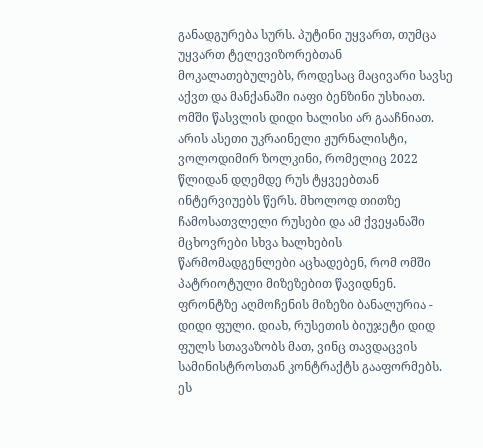განადგურება სურს. პუტინი უყვართ, თუმცა უყვართ ტელევიზორებთან მოკალათებულებს, როდესაც მაცივარი სავსე აქვთ და მანქანაში იაფი ბენზინი უსხიათ. ომში წასვლის დიდი ხალისი არ გააჩნიათ. არის ასეთი უკრაინელი ჟურნალისტი, ვოლოდიმირ ზოლკინი, რომელიც 2022 წლიდან დღემდე რუს ტყვეებთან ინტერვიუებს წერს. მხოლოდ თითზე ჩამოსათვლელი რუსები და ამ ქვეყანაში მცხოვრები სხვა ხალხების წარმომადგენლები აცხადებენ, რომ ომში პატრიოტული მიზეზებით წავიდნენ. ფრონტზე აღმოჩენის მიზეზი ბანალურია - დიდი ფული. დიახ, რუსეთის ბიუჯეტი დიდ ფულს სთავაზობს მათ, ვინც თავდაცვის სამინისტროსთან კონტრაქტს გააფორმებს. ეს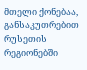მთელი ქონებაა, განსაკუთრებით რუსეთის რეგიონებში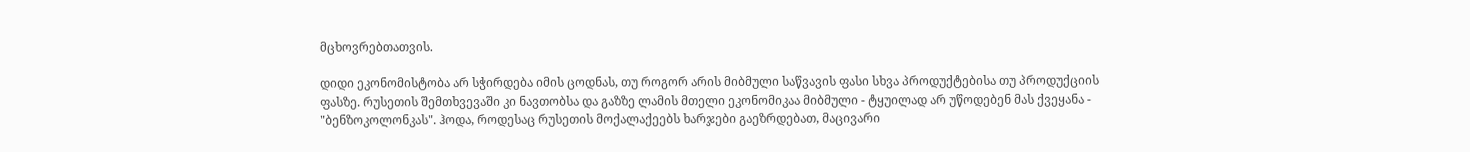მცხოვრებთათვის.

დიდი ეკონომისტობა არ სჭირდება იმის ცოდნას, თუ როგორ არის მიბმული საწვავის ფასი სხვა პროდუქტებისა თუ პროდუქციის ფასზე. რუსეთის შემთხვევაში კი ნავთობსა და გაზზე ლამის მთელი ეკონომიკაა მიბმული - ტყუილად არ უწოდებენ მას ქვეყანა - "ბენზოკოლონკას". ჰოდა, როდესაც რუსეთის მოქალაქეებს ხარჯები გაეზრდებათ, მაცივარი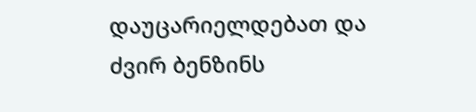დაუცარიელდებათ და ძვირ ბენზინს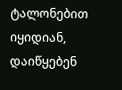ტალონებით იყიდიან, დაიწყებენ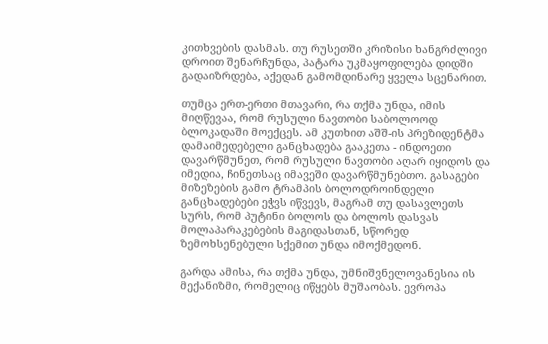კითხვების დასმას. თუ რუსეთში კრიზისი ხანგრძლივი დროით შენარჩუნდა, პატარა უკმაყოფილება დიდში გადაიზრდება, აქედან გამომდინარე ყველა სცენარით.

თუმცა ერთ-ერთი მთავარი, რა თქმა უნდა, იმის მიღწევაა, რომ რუსული ნავთობი საბოლოოდ ბლოკადაში მოექცეს. ამ კუთხით აშშ-ის პრეზიდენტმა დამაიმედებელი განცხადება გააკეთა - ინდოეთი დავარწმუნეთ, რომ რუსული ნავთობი აღარ იყიდოს და იმედია, ჩინეთსაც იმავეში დავარწმუნებთო. გასაგები მიზეზების გამო ტრამპის ბოლოდროინდელი განცხადებები ეჭვს იწვევს, მაგრამ თუ დასავლეთს სურს, რომ პუტინი ბოლოს და ბოლოს დასვას მოლაპარაკებების მაგიდასთან, სწორედ ზემოხსენებული სქემით უნდა იმოქმედონ.

გარდა ამისა, რა თქმა უნდა, უმნიშვნელოვანესია ის მექანიზმი, რომელიც იწყებს მუშაობას. ევროპა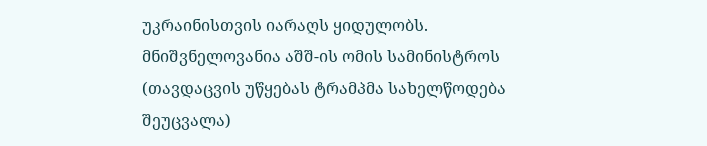უკრაინისთვის იარაღს ყიდულობს. მნიშვნელოვანია აშშ-ის ომის სამინისტროს (თავდაცვის უწყებას ტრამპმა სახელწოდება შეუცვალა)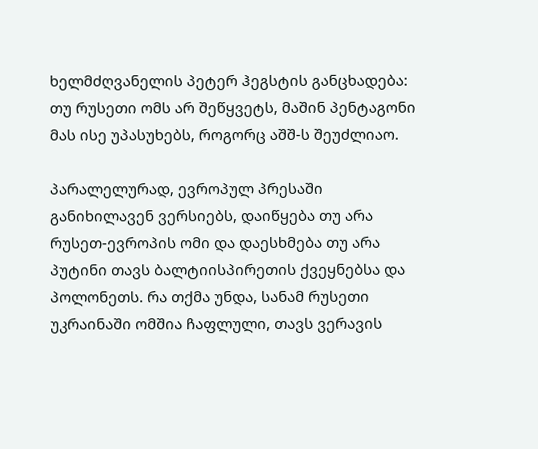ხელმძღვანელის პეტერ ჰეგსტის განცხადება: თუ რუსეთი ომს არ შეწყვეტს, მაშინ პენტაგონი მას ისე უპასუხებს, როგორც აშშ-ს შეუძლიაო.

პარალელურად, ევროპულ პრესაში განიხილავენ ვერსიებს, დაიწყება თუ არა რუსეთ-ევროპის ომი და დაესხმება თუ არა პუტინი თავს ბალტიისპირეთის ქვეყნებსა და პოლონეთს. რა თქმა უნდა, სანამ რუსეთი უკრაინაში ომშია ჩაფლული, თავს ვერავის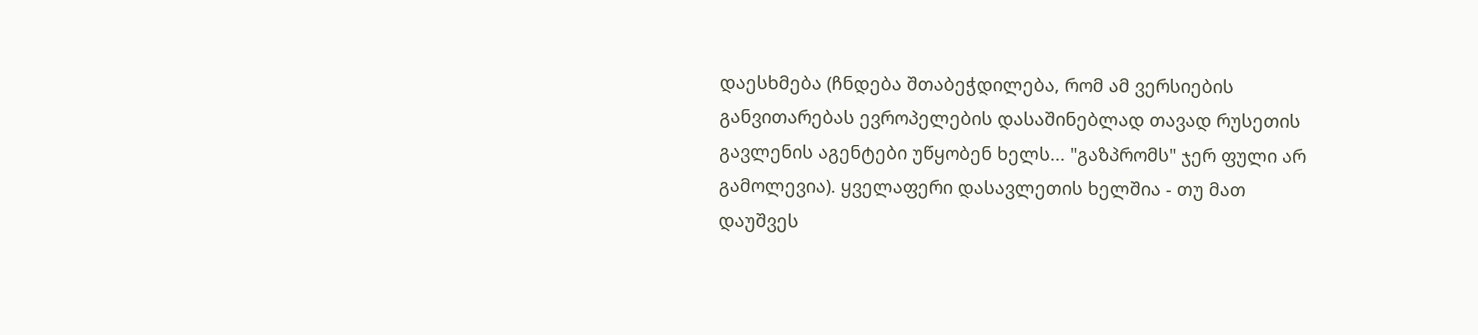დაესხმება (ჩნდება შთაბეჭდილება, რომ ამ ვერსიების განვითარებას ევროპელების დასაშინებლად თავად რუსეთის გავლენის აგენტები უწყობენ ხელს... "გაზპრომს" ჯერ ფული არ გამოლევია). ყველაფერი დასავლეთის ხელშია - თუ მათ დაუშვეს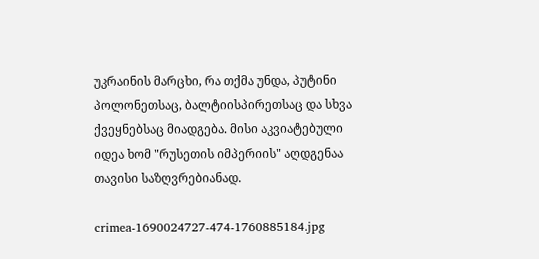უკრაინის მარცხი, რა თქმა უნდა, პუტინი პოლონეთსაც, ბალტიისპირეთსაც და სხვა ქვეყნებსაც მიადგება. მისი აკვიატებული იდეა ხომ "რუსეთის იმპერიის" აღდგენაა თავისი საზღვრებიანად.

crimea-1690024727-474-1760885184.jpg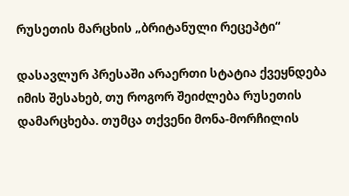რუსეთის მარცხის „ბრიტანული რეცეპტი“

დასავლურ პრესაში არაერთი სტატია ქვეყნდება იმის შესახებ, თუ როგორ შეიძლება რუსეთის დამარცხება. თუმცა თქვენი მონა-მორჩილის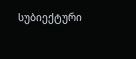სუბიექტური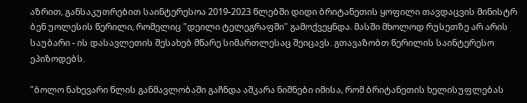აზრით, განსაკუთრებით საინტერესოა 2019-2023 წლებში დიდი ბრიტანეთის ყოფილი თავდაცვის მინისტრ ბენ უოლესის წერილი, რომელიც "დეილი ტელეგრაფში" გამოქვეყნდა. მასში მხოლოდ რუსეთზე არ არის საუბარი - ის დასავლეთის შესახებ მწარე სიმართლესაც შეიცავს. გთავაზობთ წერილის საინტერესო ეპიზოდებს.

"ბოლო ნახევარი წლის განმავლობაში გაჩნდა აშკარა ნიშნები იმისა, რომ ბრიტანეთის ხელისუფლებას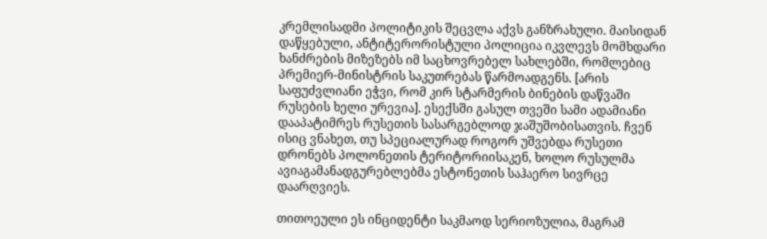კრემლისადმი პოლიტიკის შეცვლა აქვს განზრახული. მაისიდან დაწყებული, ანტიტერორისტული პოლიცია იკვლევს მომხდარი ხანძრების მიზეზებს იმ საცხოვრებელ სახლებში, რომლებიც პრემიერ-მინისტრის საკუთრებას წარმოადგენს. [არის საფუძვლიანი ეჭვი, რომ კირ სტარმერის ბინების დაწვაში რუსების ხელი ურევია]. ესექსში გასულ თვეში სამი ადამიანი დააპატიმრეს რუსეთის სასარგებლოდ ჯაშუშობისათვის. ჩვენ ისიც ვნახეთ, თუ სპეციალურად როგორ უშვებდა რუსეთი დრონებს პოლონეთის ტერიტორიისაკენ, ხოლო რუსულმა ავიაგამანადგურებლებმა ესტონეთის საჰაერო სივრცე დაარღვიეს.

თითოეული ეს ინციდენტი საკმაოდ სერიოზულია, მაგრამ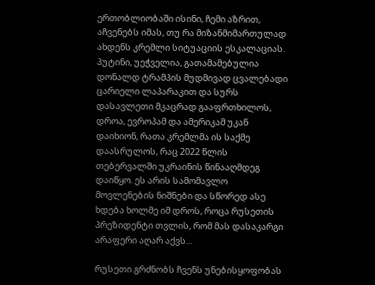ერთობლიობაში ისინი, ჩემი აზრით, აჩვენებს იმას, თუ რა მიზანმიმართულად ახდენს კრემლი სიტუაციის ესკალაციას. პუტინი, უეჭველია, გათამამებულია დონალდ ტრამპის მუდმივად ცვალებადი ცარიელი ლაპარაკით და სურს დასავლეთი მკაცრად გააფრთხილოს, დროა, ევროპამ და ამერიკამ უკან დაიხიონ, რათა კრემლმა ის საქმე დაასრულოს, რაც 2022 წლის თებერვალში უკრაინის წინააღმდეგ დაიწყო. ეს არის სამომავლო მოვლენების ნიშნები და სწორედ ასე ხდება ხოლმე იმ დროს, როცა რუსეთის პრეზიდენტი თვლის, რომ მას დასაკარგი არაფერი აღარ აქვს...

რუსეთი გრძნობს ჩვენს უნებისყოფობას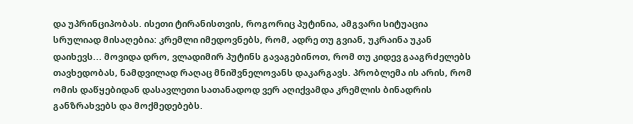და უპრინციპობას. ისეთი ტირანისთვის, როგორიც პუტინია, ამგვარი სიტუაცია სრულიად მისაღებია: კრემლი იმედოვნებს, რომ, ადრე თუ გვიან, უკრაინა უკან დაიხევს... მოვიდა დრო, ვლადიმირ პუტინს გავაგებინოთ, რომ თუ კიდევ გააგრძელებს თავხედობას, ნამდვილად რაღაც მნიშვნელოვანს დაკარგავს. პრობლემა ის არის, რომ ომის დაწყებიდან დასავლეთი სათანადოდ ვერ აღიქვამდა კრემლის ბინადრის განზრახვებს და მოქმედებებს.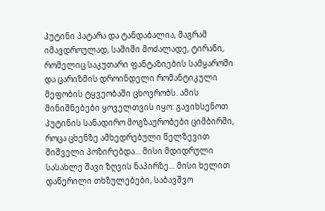პუტინი პატარა და ტანდაბალია, მაგრამ იმავდროულად, საშიში მოძალადე, ტირანი, რომელიც საკუთარი ფანტაზიების სამყაროში და ცარიზმის დროინდელი რომანტიკული მეფობის ტყვეობაში ცხოვრობს. ამის მინიშნებები ყოველთვის იყო: გავიხსენოთ პუტინის სანადირო მოგზაურობები ციმბირში, როცა ცხენზე ამხედრებული წელზევით შიშველი პოზირებდა... მისი მდიდრული სასახლე შავი ზღვის ნაპირზე... მისი ხელით დაწერილი თხზულებები, საბავშვო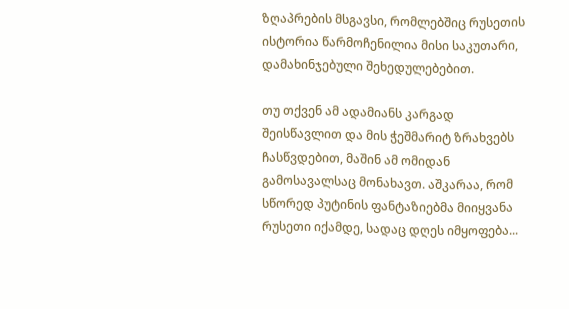ზღაპრების მსგავსი, რომლებშიც რუსეთის ისტორია წარმოჩენილია მისი საკუთარი, დამახინჯებული შეხედულებებით.

თუ თქვენ ამ ადამიანს კარგად შეისწავლით და მის ჭეშმარიტ ზრახვებს ჩასწვდებით, მაშინ ამ ომიდან გამოსავალსაც მონახავთ. აშკარაა, რომ სწორედ პუტინის ფანტაზიებმა მიიყვანა რუსეთი იქამდე, სადაც დღეს იმყოფება...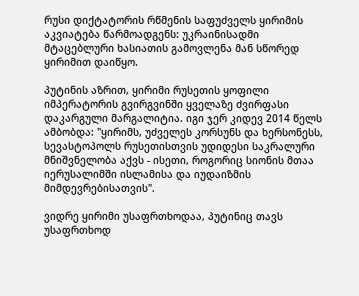რუსი დიქტატორის რწმენის საფუძველს ყირიმის აკვიატება წარმოადგენს: უკრაინისადმი მტაცებლური ხასიათის გამოვლენა მან სწორედ ყირიმით დაიწყო.

პუტინის აზრით, ყირიმი რუსეთის ყოფილი იმპერატორის გვირგვინში ყველაზე ძვირფასი დაკარგული მარგალიტია. იგი ჯერ კიდევ 2014 წელს ამბობდა: "ყირიმს, უძველეს კორსუნს და ხერსონესს, სევასტოპოლს რუსეთისთვის უდიდესი საკრალური მნიშვნელობა აქვს - ისეთი, როგორიც სიონის მთაა იერუსალიმში ისლამისა და იუდაიზმის მიმდევრებისათვის".

ვიდრე ყირიმი უსაფრთხოდაა, პუტინიც თავს უსაფრთხოდ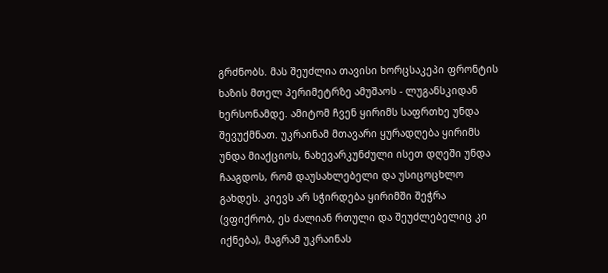გრძნობს. მას შეუძლია თავისი ხორცსაკეპი ფრონტის ხაზის მთელ პერიმეტრზე ამუშაოს - ლუგანსკიდან ხერსონამდე. ამიტომ ჩვენ ყირიმს საფრთხე უნდა შევუქმნათ. უკრაინამ მთავარი ყურადღება ყირიმს უნდა მიაქციოს, ნახევარკუნძული ისეთ დღეში უნდა ჩააგდოს, რომ დაუსახლებელი და უსიცოცხლო გახდეს. კიევს არ სჭირდება ყირიმში შეჭრა (ვფიქრობ, ეს ძალიან რთული და შეუძლებელიც კი იქნება), მაგრამ უკრაინას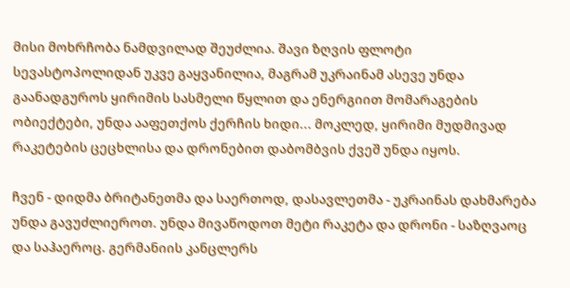მისი მოხრჩობა ნამდვილად შეუძლია. შავი ზღვის ფლოტი სევასტოპოლიდან უკვე გაყვანილია, მაგრამ უკრაინამ ასევე უნდა გაანადგუროს ყირიმის სასმელი წყლით და ენერგიით მომარაგების ობიექტები, უნდა ააფეთქოს ქერჩის ხიდი... მოკლედ, ყირიმი მუდმივად რაკეტების ცეცხლისა და დრონებით დაბომბვის ქვეშ უნდა იყოს.

ჩვენ - დიდმა ბრიტანეთმა და საერთოდ, დასავლეთმა - უკრაინას დახმარება უნდა გავუძლიეროთ. უნდა მივაწოდოთ მეტი რაკეტა და დრონი - საზღვაოც და საჰაეროც. გერმანიის კანცლერს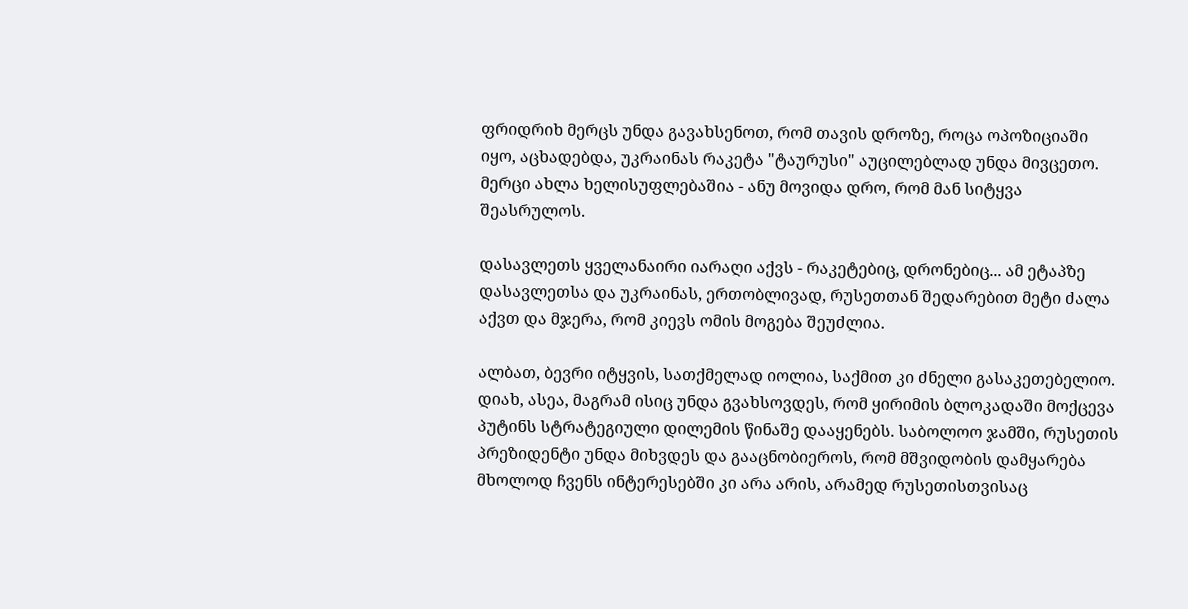ფრიდრიხ მერცს უნდა გავახსენოთ, რომ თავის დროზე, როცა ოპოზიციაში იყო, აცხადებდა, უკრაინას რაკეტა "ტაურუსი" აუცილებლად უნდა მივცეთო. მერცი ახლა ხელისუფლებაშია - ანუ მოვიდა დრო, რომ მან სიტყვა შეასრულოს.

დასავლეთს ყველანაირი იარაღი აქვს - რაკეტებიც, დრონებიც... ამ ეტაპზე დასავლეთსა და უკრაინას, ერთობლივად, რუსეთთან შედარებით მეტი ძალა აქვთ და მჯერა, რომ კიევს ომის მოგება შეუძლია.

ალბათ, ბევრი იტყვის, სათქმელად იოლია, საქმით კი ძნელი გასაკეთებელიო. დიახ, ასეა, მაგრამ ისიც უნდა გვახსოვდეს, რომ ყირიმის ბლოკადაში მოქცევა პუტინს სტრატეგიული დილემის წინაშე დააყენებს. საბოლოო ჯამში, რუსეთის პრეზიდენტი უნდა მიხვდეს და გააცნობიეროს, რომ მშვიდობის დამყარება მხოლოდ ჩვენს ინტერესებში კი არა არის, არამედ რუსეთისთვისაც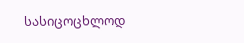სასიცოცხლოდ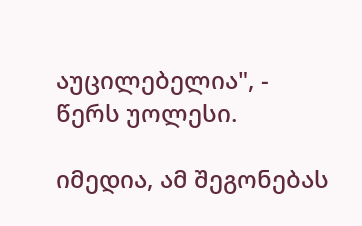აუცილებელია", - წერს უოლესი.

იმედია, ამ შეგონებას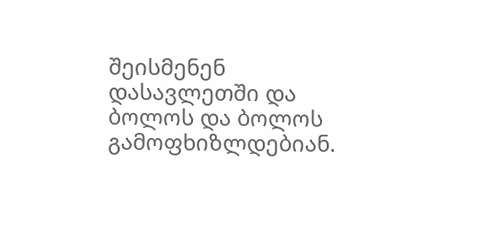შეისმენენ დასავლეთში და ბოლოს და ბოლოს გამოფხიზლდებიან.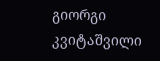გიორგი კვიტაშვილი